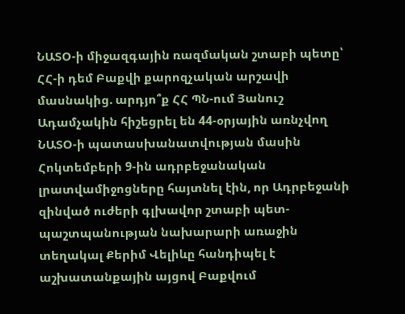ՆԱՏՕ-ի միջազգային ռազմական շտաբի պետը՝ ՀՀ-ի դեմ Բաքվի քարոզչական արշավի մասնակից. արդյո՞ք ՀՀ ՊՆ-ում Յանուշ Ադամչակին հիշեցրել են 44-օրյային առնչվող ՆԱՏՕ-ի պատասխանատվության մասին
Հոկտեմբերի 9-ին ադրբեջանական լրատվամիջոցները հայտնել էին, որ Ադրբեջանի զինված ուժերի գլխավոր շտաբի պետ-պաշտպանության նախարարի առաջին տեղակալ Քերիմ Վելիևը հանդիպել է աշխատանքային այցով Բաքվում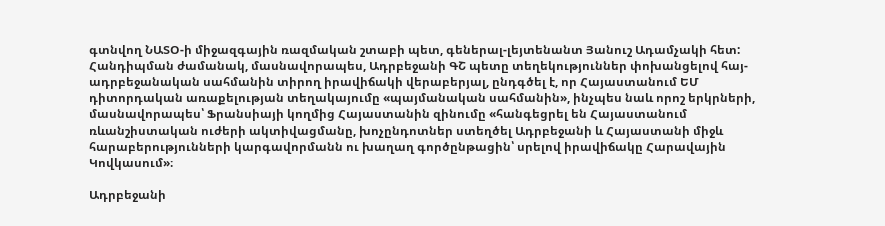գտնվող ՆԱՏՕ-ի միջազգային ռազմական շտաբի պետ, գեներալ-լեյտենանտ Յանուշ Ադամչակի հետ:
Հանդիպման ժամանակ, մասնավորապես, Ադրբեջանի ԳՇ պետը տեղեկություններ փոխանցելով հայ-ադրբեջանական սահմանին տիրող իրավիճակի վերաբերյալ, ընդգծել է, որ Հայաստանում ԵՄ դիտորդական առաքելության տեղակայումը «պայմանական սահմանին», ինչպես նաև որոշ երկրների, մասնավորապես՝ Ֆրանսիայի կողմից Հայաստանին զինումը «հանգեցրել են Հայաստանում ռևանշիստական ուժերի ակտիվացմանը, խոչընդոտներ ստեղծել Ադրբեջանի և Հայաստանի միջև հարաբերությունների կարգավորմանն ու խաղաղ գործընթացին՝ սրելով իրավիճակը Հարավային Կովկասում»։

Ադրբեջանի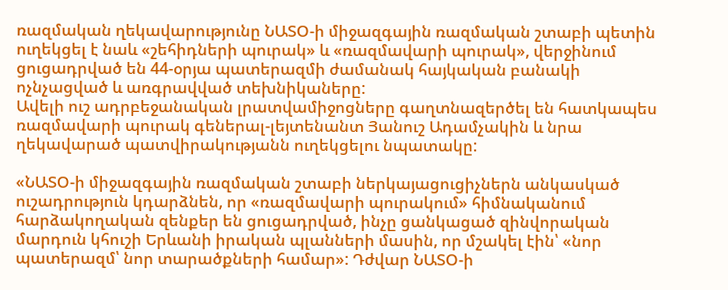ռազմական ղեկավարությունը ՆԱՏՕ-ի միջազգային ռազմական շտաբի պետին ուղեկցել է նաև «շեհիդների պուրակ» և «ռազմավարի պուրակ», վերջինում ցուցադրված են 44-օրյա պատերազմի ժամանակ հայկական բանակի ոչնչացված և առգրավված տեխնիկաները:
Ավելի ուշ ադրբեջանական լրատվամիջոցները գաղտնազերծել են հատկապես ռազմավարի պուրակ գեներալ-լեյտենանտ Յանուշ Ադամչակին և նրա ղեկավարած պատվիրակությանն ուղեկցելու նպատակը:

«ՆԱՏՕ-ի միջազգային ռազմական շտաբի ներկայացուցիչներն անկասկած ուշադրություն կդարձնեն, որ «ռազմավարի պուրակում» հիմնականում հարձակողական զենքեր են ցուցադրված, ինչը ցանկացած զինվորական մարդուն կհուշի Երևանի իրական պլանների մասին, որ մշակել էին՝ «նոր պատերազմ՝ նոր տարածքների համար»: Դժվար ՆԱՏՕ-ի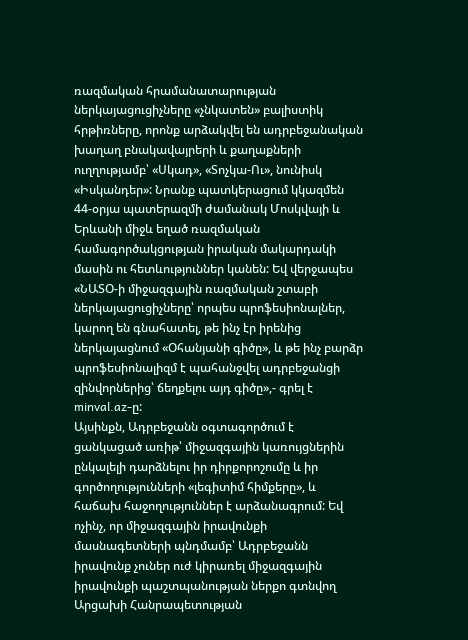ռազմական հրամանատարության ներկայացուցիչները «չնկատեն» բալիստիկ հրթիռները, որոնք արձակվել են ադրբեջանական խաղաղ բնակավայրերի և քաղաքների ուղղությամբ՝ «Սկադ», «Տոչկա-Ու», նունիսկ «Իսկանդեր»: Նրանք պատկերացում կկազմեն 44-օրյա պատերազմի ժամանակ Մոսկվայի և Երևանի միջև եղած ռազմական համագործակցության իրական մակարդակի մասին ու հետևություններ կանեն: Եվ վերջապես «ՆԱՏՕ-ի միջազգային ռազմական շտաբի ներկայացուցիչները՝ որպես պրոֆեսիոնալներ, կարող են գնահատել, թե ինչ էր իրենից ներկայացնում «Օհանյանի գիծը», և թե ինչ բարձր պրոֆեսիոնալիզմ է պահանջվել ադրբեջանցի զինվորներից՝ ճեղքելու այդ գիծը»,- գրել է minval.az-ը:
Այսինքն, Ադրբեջանն օգտագործում է ցանկացած առիթ՝ միջազգային կառույցներին ընկալելի դարձնելու իր դիրքորոշումը և իր գործողությունների «լեգիտիմ հիմքերը», և հաճախ հաջողություններ է արձանագրում: Եվ ոչինչ, որ միջազգային իրավունքի մասնագետների պնդմամբ՝ Ադրբեջանն իրավունք չուներ ուժ կիրառել միջազգային իրավունքի պաշտպանության ներքո գտնվող Արցախի Հանրապետության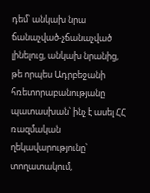դեմ՝ անկախ նրա ճանաչված-չճանաչված լինելուց, անկախ նրանից, թե որպես Ադրբեջանի հռետորաբանությանը պատասխան՝ ինչ է ասել ՀՀ ռազմական ղեկավարությունը՝ տողատակում,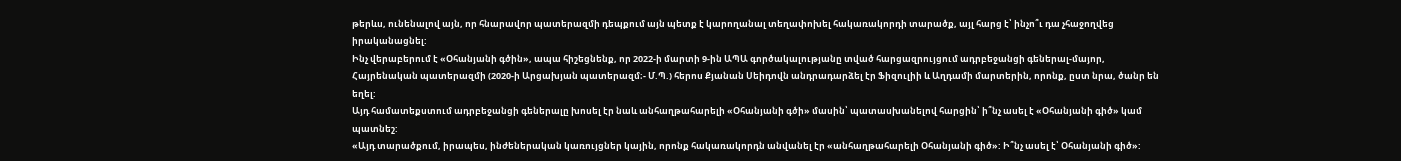թերևս, ունենալով այն, որ հնարավոր պատերազմի դեպքում այն պետք է կարողանալ տեղափոխել հակառակորդի տարածք, այլ հարց է՝ ինչո՞ւ դա չհաջողվեց իրականացնել:
Ինչ վերաբերում է «Օհանյանի գծին», ապա հիշեցնենք, որ 2022-ի մարտի 9-ին ԱՊԱ գործակալությանը տված հարցազրույցում ադրբեջանցի գեներալ-մայոր, Հայրենական պատերազմի (2020-ի Արցախյան պատերազմ։- Մ.Պ.) հերոս Քյանան Սեիդովն անդրադարձել էր Ֆիզուլիի և Աղդամի մարտերին, որոնք, ըստ նրա, ծանր են եղել:
Այդ համատեքստում ադրբեջանցի գեներալը խոսել էր նաև անհաղթահարելի «Օհանյանի գծի» մասին՝ պատասխանելով հարցին՝ ի՞նչ ասել է «Օհանյանի գիծ» կամ պատնեշ:
«Այդ տարածքում, իրապես, ինժեներական կառույցներ կային, որոնք հակառակորդն անվանել էր «անհաղթահարելի Օհանյանի գիծ»: Ի՞նչ ասել է՝ Օհանյանի գիծ»: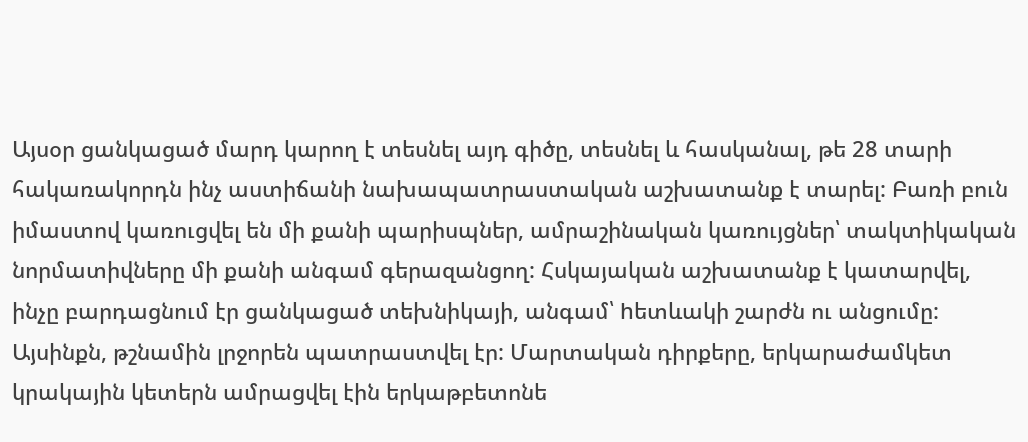Այսօր ցանկացած մարդ կարող է տեսնել այդ գիծը, տեսնել և հասկանալ, թե 28 տարի հակառակորդն ինչ աստիճանի նախապատրաստական աշխատանք է տարել: Բառի բուն իմաստով կառուցվել են մի քանի պարիսպներ, ամրաշինական կառույցներ՝ տակտիկական նորմատիվները մի քանի անգամ գերազանցող: Հսկայական աշխատանք է կատարվել, ինչը բարդացնում էր ցանկացած տեխնիկայի, անգամ՝ hետևակի շարժն ու անցումը:
Այսինքն, թշնամին լրջորեն պատրաստվել էր: Մարտական դիրքերը, երկարաժամկետ կրակային կետերն ամրացվել էին երկաթբետոնե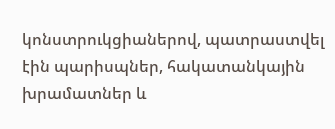կոնստրուկցիաներով, պատրաստվել էին պարիսպներ, հակատանկային խրամատներ և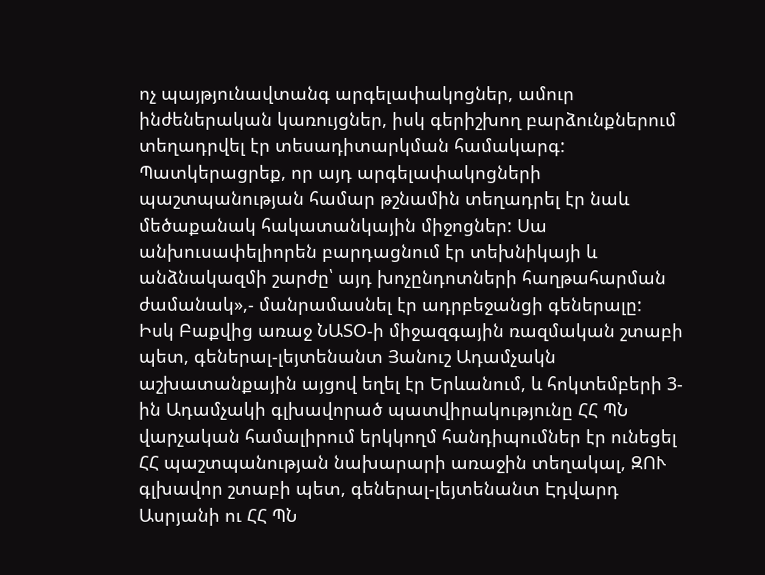ոչ պայթյունավտանգ արգելափակոցներ, ամուր ինժեներական կառույցներ, իսկ գերիշխող բարձունքներում տեղադրվել էր տեսադիտարկման համակարգ: Պատկերացրեք, որ այդ արգելափակոցների պաշտպանության համար թշնամին տեղադրել էր նաև մեծաքանակ հակատանկային միջոցներ: Սա անխուսափելիորեն բարդացնում էր տեխնիկայի և անձնակազմի շարժը՝ այդ խոչընդոտների հաղթահարման ժամանակ»,- մանրամասնել էր ադրբեջանցի գեներալը:
Իսկ Բաքվից առաջ ՆԱՏՕ-ի միջազգային ռազմական շտաբի պետ, գեներալ-լեյտենանտ Յանուշ Ադամչակն աշխատանքային այցով եղել էր Երևանում, և հոկտեմբերի 3-ին Ադամչակի գլխավորած պատվիրակությունը ՀՀ ՊՆ վարչական համալիրում երկկողմ հանդիպումներ էր ունեցել ՀՀ պաշտպանության նախարարի առաջին տեղակալ, ԶՈՒ գլխավոր շտաբի պետ, գեներալ-լեյտենանտ Էդվարդ Ասրյանի ու ՀՀ ՊՆ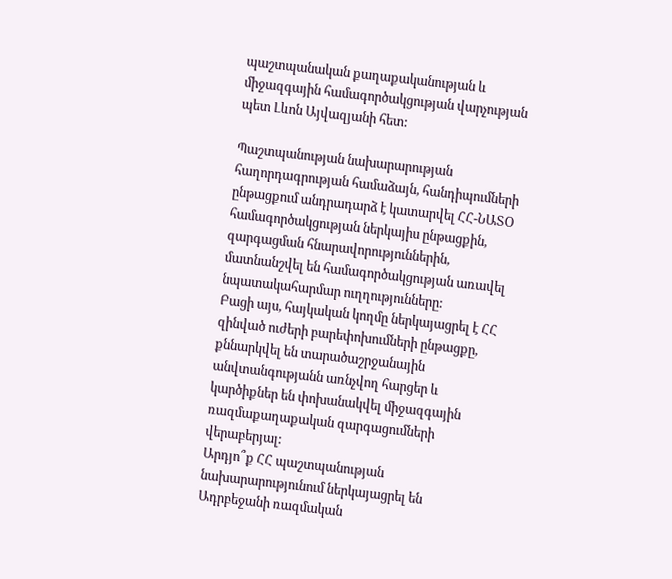պաշտպանական քաղաքականության և միջազգային համագործակցության վարչության պետ Լևոն Այվազյանի հետ:

Պաշտպանության նախարարության հաղորդագրության համաձայն, հանդիպումների ընթացքում անդրադարձ է կատարվել ՀՀ-ՆԱՏՕ համագործակցության ներկայիս ընթացքին, զարգացման հնարավորություններին, մատնանշվել են համագործակցության առավել նպատակահարմար ուղղությունները:
Բացի այս, հայկական կողմը ներկայացրել է ՀՀ զինված ուժերի բարեփոխումների ընթացքը, քննարկվել են տարածաշրջանային անվտանգությանն առնչվող հարցեր և կարծիքներ են փոխանակվել միջազգային ռազմաքաղաքական զարգացումների վերաբերյալ:
Արդյո՞ք ՀՀ պաշտպանության նախարարությունում ներկայացրել են Ադրբեջանի ռազմական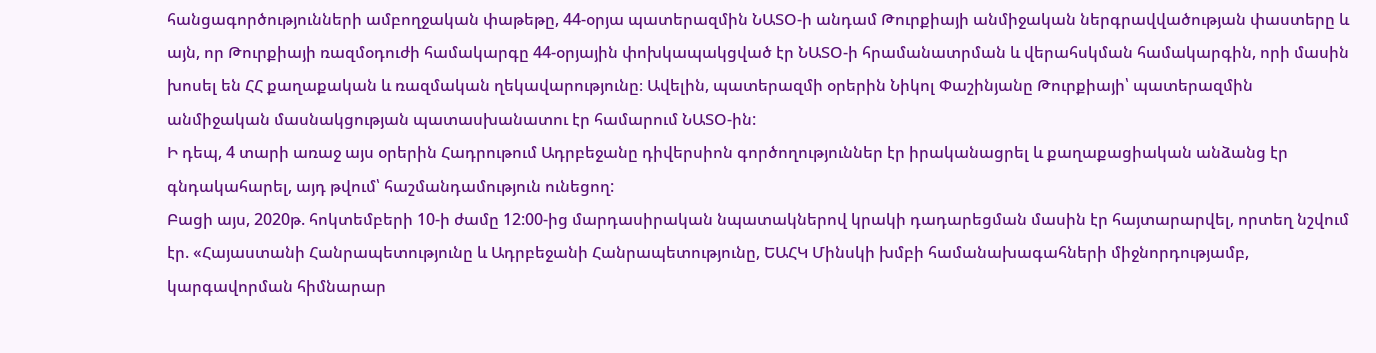հանցագործությունների ամբողջական փաթեթը, 44-օրյա պատերազմին ՆԱՏՕ-ի անդամ Թուրքիայի անմիջական ներգրավվածության փաստերը և այն, որ Թուրքիայի ռազմօդուժի համակարգը 44-օրյային փոխկապակցված էր ՆԱՏՕ-ի հրամանատրման և վերահսկման համակարգին, որի մասին խոսել են ՀՀ քաղաքական և ռազմական ղեկավարությունը։ Ավելին, պատերազմի օրերին Նիկոլ Փաշինյանը Թուրքիայի՝ պատերազմին անմիջական մասնակցության պատասխանատու էր համարում ՆԱՏՕ-ին:
Ի դեպ, 4 տարի առաջ այս օրերին Հադրութում Ադրբեջանը դիվերսիոն գործողություններ էր իրականացրել և քաղաքացիական անձանց էր գնդակահարել, այդ թվում՝ հաշմանդամություն ունեցող:
Բացի այս, 2020թ. հոկտեմբերի 10-ի ժամը 12:00-ից մարդասիրական նպատակներով կրակի դադարեցման մասին էր հայտարարվել, որտեղ նշվում էր. «Հայաստանի Հանրապետությունը և Ադրբեջանի Հանրապետությունը, ԵԱՀԿ Մինսկի խմբի համանախագահների միջնորդությամբ, կարգավորման հիմնարար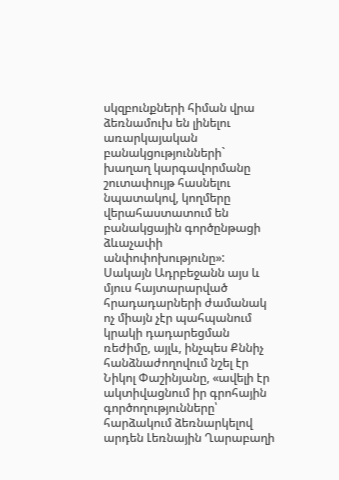սկզբունքների հիման վրա ձեռնամուխ են լինելու առարկայական բանակցությունների` խաղաղ կարգավորմանը շուտափույթ հասնելու նպատակով, կողմերը վերահաստատում են բանակցային գործընթացի ձևաչափի անփոփոխությունը»:
Սակայն Ադրբեջանն այս և մյուս հայտարարված հրադադարների ժամանակ ոչ միայն չէր պահպանում կրակի դադարեցման ռեժիմը, այլև, ինչպես Քննիչ հանձնաժողովում նշել էր Նիկոլ Փաշինյանը, «ավելի էր ակտիվացնում իր գրոհային գործողությունները՝ հարձակում ձեռնարկելով արդեն Լեռնային Ղարաբաղի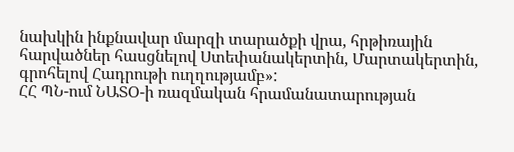նախկին ինքնավար մարզի տարածքի վրա, հրթիռային հարվածներ հասցնելով Ստեփանակերտին, Մարտակերտին, գրոհելով Հադրութի ուղղությամբ»:
ՀՀ ՊՆ-ում ՆԱՏՕ-ի ռազմական հրամանատարության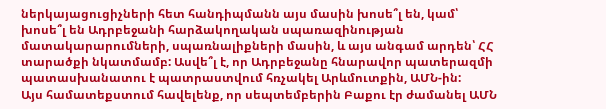ներկայացուցիչների հետ հանդիպմանն այս մասին խոսե՞լ են, կամ՝ խոսե՞լ են Ադրբեջանի հարձակողական սպառազինության մատակարարումների, սպառնալիքների մասին, և այս անգամ արդեն՝ ՀՀ տարածքի նկատմամբ: Ասվե՞լ է, որ Ադրբեջանը հնարավոր պատերազմի պատասխանատու է պատրաստվում հռչակել Արևմուտքին, ԱՄՆ-ին:
Այս համատեքստում հավելենք, որ սեպտեմբերին Բաքու էր ժամանել ԱՄՆ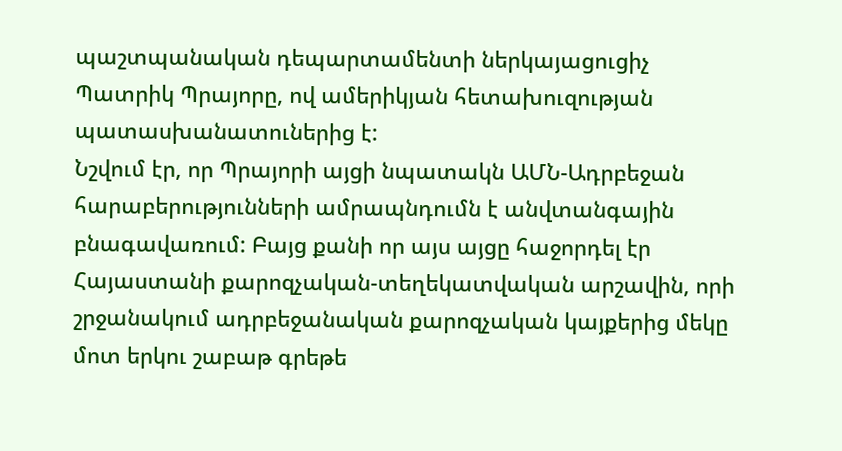պաշտպանական դեպարտամենտի ներկայացուցիչ Պատրիկ Պրայորը, ով ամերիկյան հետախուզության պատասխանատուներից է:
Նշվում էր, որ Պրայորի այցի նպատակն ԱՄՆ-Ադրբեջան հարաբերությունների ամրապնդումն է անվտանգային բնագավառում: Բայց քանի որ այս այցը հաջորդել էր Հայաստանի քարոզչական-տեղեկատվական արշավին, որի շրջանակում ադրբեջանական քարոզչական կայքերից մեկը մոտ երկու շաբաթ գրեթե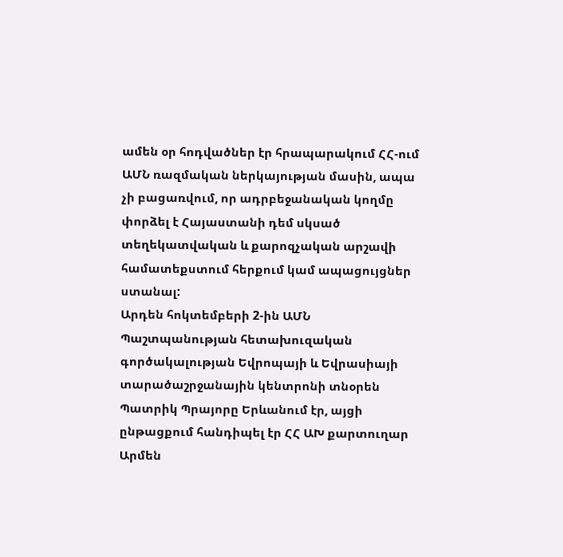ամեն օր հոդվածներ էր հրապարակում ՀՀ-ում ԱՄՆ ռազմական ներկայության մասին, ապա չի բացառվում, որ ադրբեջանական կողմը փորձել է Հայաստանի դեմ սկսած տեղեկատվական և քարոզչական արշավի համատեքստում հերքում կամ ապացույցներ ստանալ:
Արդեն հոկտեմբերի 2-ին ԱՄՆ Պաշտպանության հետախուզական գործակալության Եվրոպայի և Եվրասիայի տարածաշրջանային կենտրոնի տնօրեն Պատրիկ Պրայորը Երևանում էր, այցի ընթացքում հանդիպել էր ՀՀ ԱԽ քարտուղար Արմեն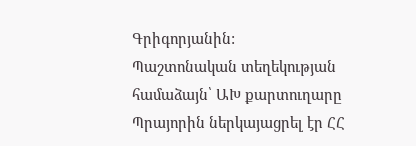Գրիգորյանին:
Պաշտոնական տեղեկության համաձայն՝ ԱԽ քարտուղարը Պրայորին ներկայացրել էր ՀՀ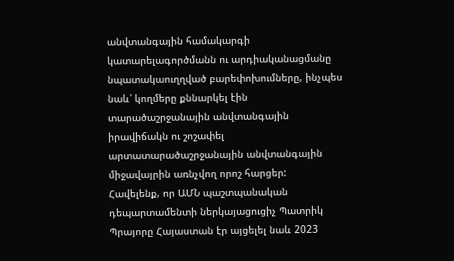անվտանգային համակարգի կատարելագործմանն ու արդիականացմանը նպատակաուղղված բարեփոխումները, ինչպես նաև՝ կողմերը քննարկել էին տարածաշրջանային անվտանգային իրավիճակն ու շոշափել արտատարածաշրջանային անվտանգային միջավայրին առնչվող որոշ հարցեր:
Հավելենք, որ ԱՄՆ պաշտպանական դեպարտամենտի ներկայացուցիչ Պատրիկ Պրայորը Հայաստան էր այցելել նաև 2023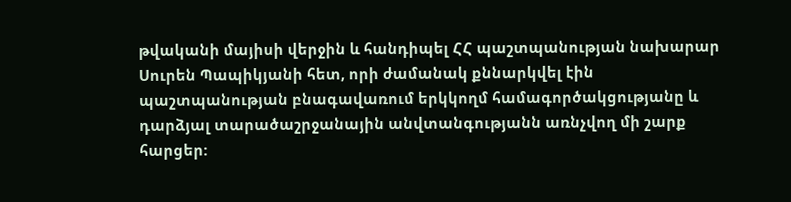թվականի մայիսի վերջին և հանդիպել ՀՀ պաշտպանության նախարար Սուրեն Պապիկյանի հետ, որի ժամանակ քննարկվել էին պաշտպանության բնագավառում երկկողմ համագործակցությանը և դարձյալ տարածաշրջանային անվտանգությանն առնչվող մի շարք հարցեր: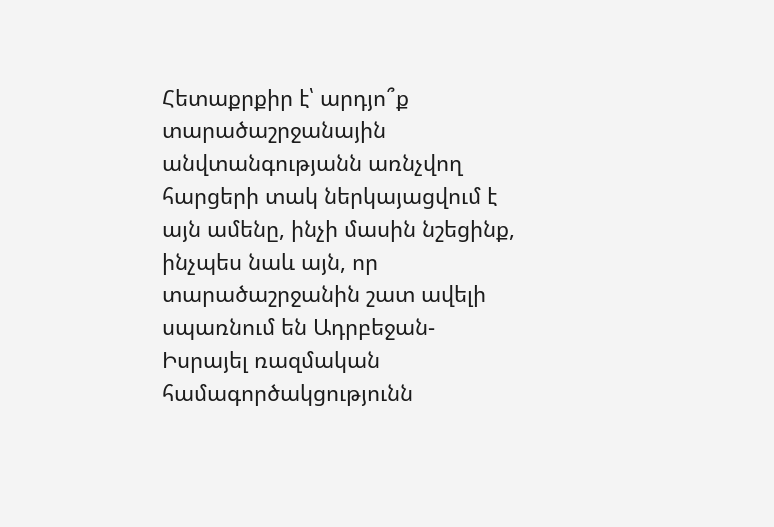Հետաքրքիր է՝ արդյո՞ք տարածաշրջանային անվտանգությանն առնչվող հարցերի տակ ներկայացվում է այն ամենը, ինչի մասին նշեցինք, ինչպես նաև այն, որ տարածաշրջանին շատ ավելի սպառնում են Ադրբեջան-Իսրայել ռազմական համագործակցությունն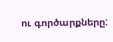ու գործարքները: